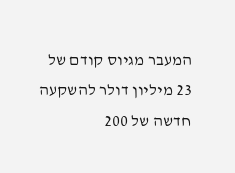המעבר מגיוס קודם של 23 מיליון דולר להשקעה חדשה של 200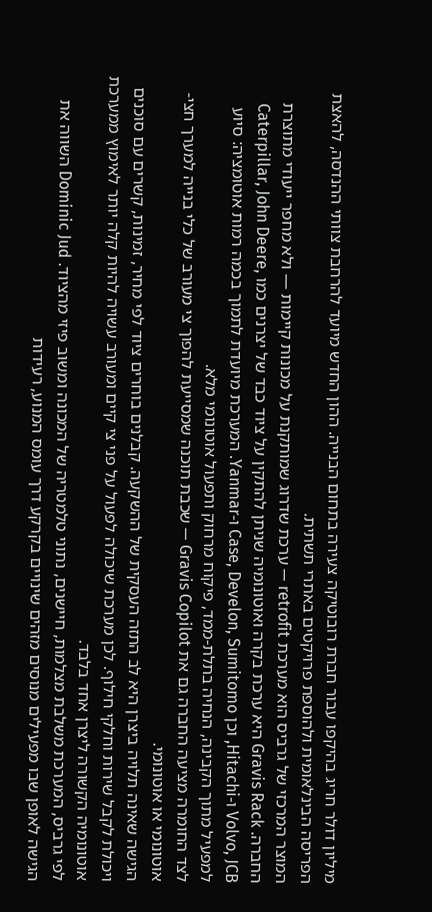מיליון דולר חריג בהיקפו עבור חברת רובוטיקה צעירה בתחום הבנייה. ההון החדש מיועד להרחבת צוותי ההנדסה, להאצת הפריסה הבינלאומית ולהוספת פרויקטים באתרי תשתית.
המוצר המרכזי של גרביס הוא מערכת retrofit — ערכת שדרוג שמותקנת על מכונות קיימות — ולא מחפר ייעודי מתוצרת החברה. Gravis Rack היא ערכת בקרה ואוטונומיה שניתן להתקין על ציוד כבד של יצרנים כמו Caterpillar, John Deere, Volvo, JCB ו-Hitachi, וכן Case, Develon, Sumitomo ו-Yanmar. המערכת מיועדת לתמוך בכמה רמות אוטומציה: סיוע למפעיל מתוך הקבינה, הנחיה בתלת-ממד, פיקוח מרחוק ותפעול אוטונומי מלא.
לצד החומרה מציעה החברה גם את Gravis Copilot — שכבת תוכנה שמסייעת להפוך צי מעורב של כלי בנייה למערך חצי-אוטונומי או אוטונומי.
הגישה שאינה תלויה ביצרן היא לב התזה העסקית של ההשקעה. קבלנים בוחרים ציוד לפי מחיר, זמינות, קשרים עם סוכנים ויכולת לקבל שירות וחלקי חילוף. לכן מערכת שיכולה לפעול על פני צי קיים ומעורב עשויה להיות קלה יותר לאימוץ ממערכת אוטונומיה הקשורה ליצרן אחד בלבד.
לפי גרביס, המערכת משלבת מצלמות, חיישנים, נתוני טלמטריה של המכונה ומשוב פיזי מהציוד. Dominic Jud השווה את הגישה לאופן שבו מפעילים מנוסים מזהים שינויים בקרקע דרך עומס המנוע, רעידות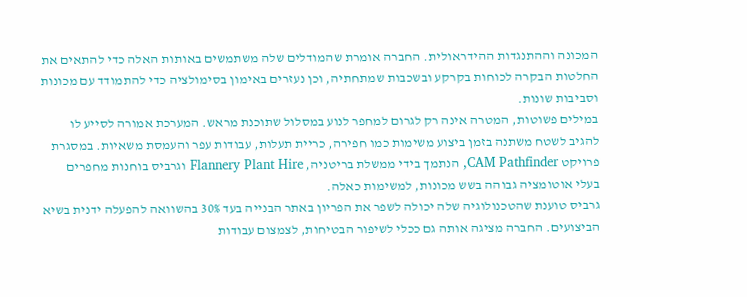המכונה וההתנגדות ההידראולית. החברה אומרת שהמודלים שלה משתמשים באותות האלה כדי להתאים את החלטות הבקרה לכוחות בקרקע ובשכבות שמתחתיה, וכן נעזרים באימון בסימולציה כדי להתמודד עם מכונות וסביבות שונות.
במילים פשוטות, המטרה אינה רק לגרום למחפר לנוע במסלול שתוכנת מראש. המערכת אמורה לסייע לו להגיב לשטח משתנה בזמן ביצוע משימות כמו חפירה, כריית תעלות, עבודות עפר והעמסת משאיות. במסגרת פרויקט CAM Pathfinder, הנתמך בידי ממשלת בריטניה, Flannery Plant Hire וגרביס בוחנות מחפרים בעלי אוטומציה גבוהה בשש מכונות, למשימות כאלה.
גרביס טוענת שהטכנולוגיה שלה יכולה לשפר את הפריון באתר הבנייה בעד 30% בהשוואה להפעלה ידנית בשיא הביצועים. החברה מציגה אותה גם ככלי לשיפור הבטיחות, לצמצום עבודות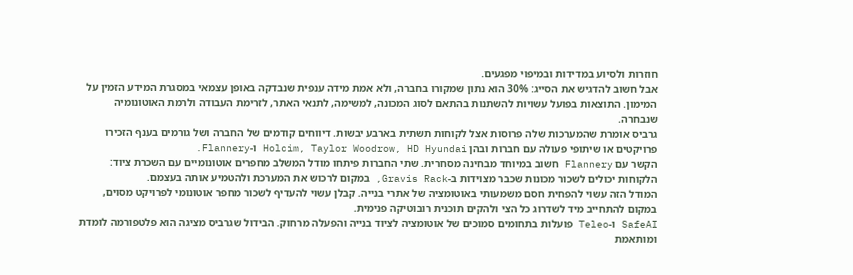חוזרות ולסיוע במדידות ובמיפוי מפגעים.
אבל חשוב להדגיש את הסייג: 30% הוא נתון שמקורו בחברה, ולא אמת מידה ענפית שנבדקה באופן עצמאי במסגרת המידע הזמין על המימון. התוצאות בפועל עשויות להשתנות בהתאם לסוג המכונה, למשימה, לתנאי האתר, לזרימת העבודה ולרמת האוטונומיה שנבחרה.
גרביס אומרת שהמערכות שלה פרוסות אצל לקוחות תשתית בארבע יבשות. דיווחים קודמים של החברה ושל גורמים בענף הזכירו פרויקטים או שיתופי פעולה עם חברות ובהן Holcim, Taylor Woodrow, HD Hyundai ו-Flannery.
הקשר עם Flannery חשוב במיוחד מבחינה מסחרית. שתי החברות פיתחו מודל המשלב מחפרים אוטונומיים עם השכרת ציוד: הלקוחות יכולים לשכור מכונות שכבר מצוידות ב-Gravis Rack, במקום לרכוש את המערכת ולהטמיע אותה בעצמם.
המודל הזה עשוי להפחית חסם משמעותי באוטומציה של אתרי בנייה. קבלן עשוי להעדיף לשכור מחפר אוטונומי לפרויקט מסוים, במקום להתחייב מיד לשדרוג כל הצי ולהקים תוכנית רובוטיקה פנימית.
SafeAI ו-Teleo פועלות בתחומים סמוכים של אוטומציה לציוד בנייה והפעלה מרחוק. הבידול שגרביס מציגה הוא פלטפורמה לומדת ומותאמת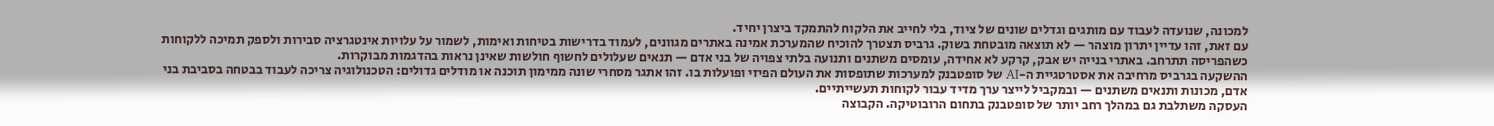למכונה, שנועדה לעבוד עם מותגים וגדלים שונים של ציוד, בלי לחייב את הלקוח להתמקד ביצרן יחיד.
עם זאת, זהו עדיין יתרון מוצהר — לא תוצאה מובטחת בשוק. גרביס תצטרך להוכיח שהמערכת אמינה באתרים מגוונים, לעמוד בדרישות בטיחות ואימות, לשמור על עלויות אינטגרציה סבירות ולספק תמיכה ללקוחות כשהפריסה תתרחב. באתרי בנייה יש אבק, קרקע לא אחידה, עומסים משתנים ותנועה בלתי צפויה של בני אדם — תנאים שעלולים לחשוף חולשות שאינן נראות בהדגמות מבוקרות.
ההשקעה בגרביס מרחיבה את אסטרטגיית ה-AI של סופטבנק למערכות שתופסות את העולם הפיזי ופועלות בו. זהו אתגר מסחרי שונה ממימון תוכנה או מודלים גדולים: הטכנולוגיה צריכה לעבוד בבטחה בסביבת בני אדם, מכונות ותנאים משתנים — ובמקביל לייצר ערך מדיד עבור לקוחות תעשייתיים.
העסקה משתלבת גם במהלך רחב יותר של סופטבנק בתחום הרובוטיקה. הקבוצה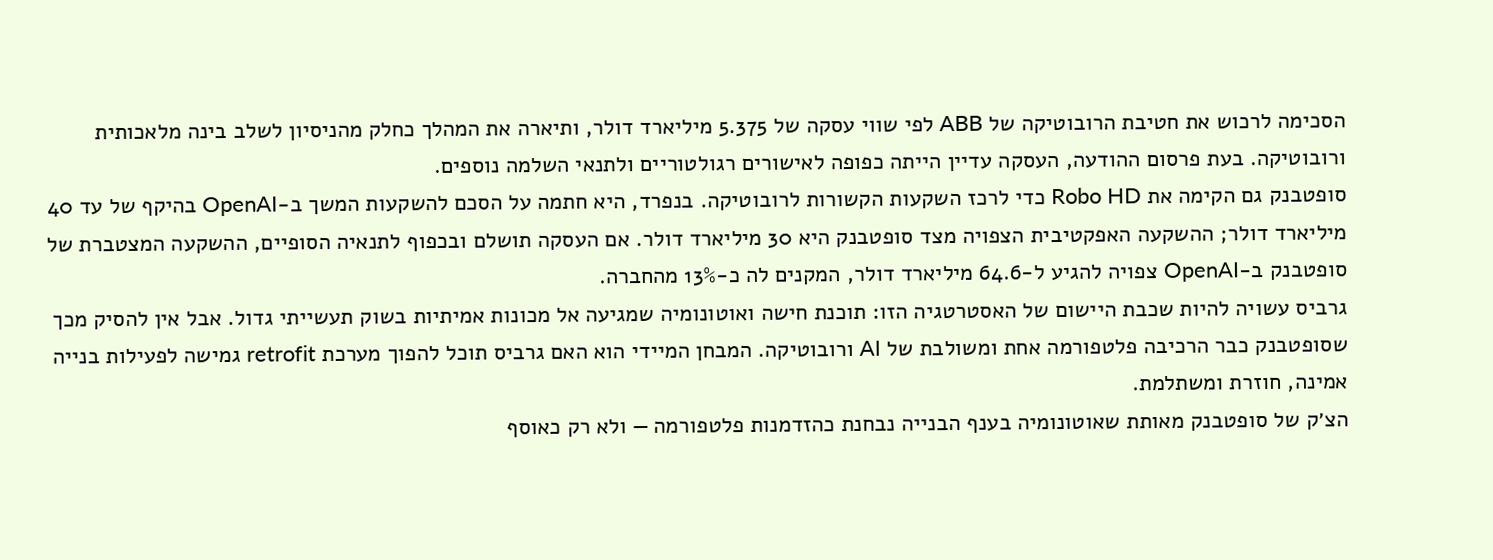הסכימה לרכוש את חטיבת הרובוטיקה של ABB לפי שווי עסקה של 5.375 מיליארד דולר, ותיארה את המהלך כחלק מהניסיון לשלב בינה מלאכותית ורובוטיקה. בעת פרסום ההודעה, העסקה עדיין הייתה כפופה לאישורים רגולטוריים ולתנאי השלמה נוספים.
סופטבנק גם הקימה את Robo HD כדי לרכז השקעות הקשורות לרובוטיקה. בנפרד, היא חתמה על הסכם להשקעות המשך ב-OpenAI בהיקף של עד 40 מיליארד דולר; ההשקעה האפקטיבית הצפויה מצד סופטבנק היא 30 מיליארד דולר. אם העסקה תושלם ובכפוף לתנאיה הסופיים, ההשקעה המצטברת של סופטבנק ב-OpenAI צפויה להגיע ל-64.6 מיליארד דולר, המקנים לה כ-13% מהחברה.
גרביס עשויה להיות שכבת היישום של האסטרטגיה הזו: תוכנת חישה ואוטונומיה שמגיעה אל מכונות אמיתיות בשוק תעשייתי גדול. אבל אין להסיק מכך שסופטבנק כבר הרכיבה פלטפורמה אחת ומשולבת של AI ורובוטיקה. המבחן המיידי הוא האם גרביס תוכל להפוך מערכת retrofit גמישה לפעילות בנייה אמינה, חוזרת ומשתלמת.
הצ׳ק של סופטבנק מאותת שאוטונומיה בענף הבנייה נבחנת כהזדמנות פלטפורמה — ולא רק כאוסף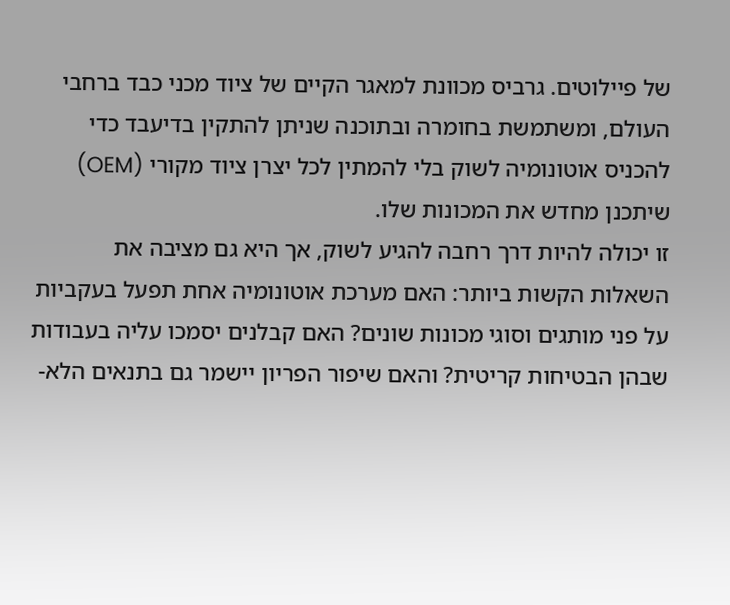של פיילוטים. גרביס מכוונת למאגר הקיים של ציוד מכני כבד ברחבי העולם, ומשתמשת בחומרה ובתוכנה שניתן להתקין בדיעבד כדי להכניס אוטונומיה לשוק בלי להמתין לכל יצרן ציוד מקורי (OEM) שיתכנן מחדש את המכונות שלו.
זו יכולה להיות דרך רחבה להגיע לשוק, אך היא גם מציבה את השאלות הקשות ביותר: האם מערכת אוטונומיה אחת תפעל בעקביות על פני מותגים וסוגי מכונות שונים? האם קבלנים יסמכו עליה בעבודות שבהן הבטיחות קריטית? והאם שיפור הפריון יישמר גם בתנאים הלא-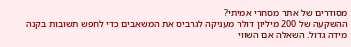מסודרים של אתר מסחרי אמיתי?
ההשקעה של 200 מיליון דולר מעניקה לגרביס את המשאבים כדי לחפש תשובות בקנה מידה גדול. השאלה אם השווי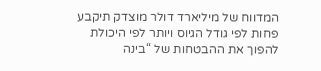המדווח של מיליארד דולר מוצדק תיקבע פחות לפי גודל הגיוס ויותר לפי היכולת להפוך את ההבטחות של “בינה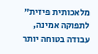מלאכותית פיזית” לתפוקה אמינה, עבודה בטוחה יותר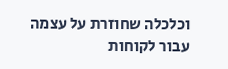וכלכלה שחוזרת על עצמה עבור לקוחות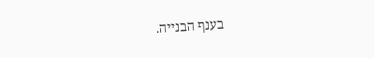בענף הבנייה.